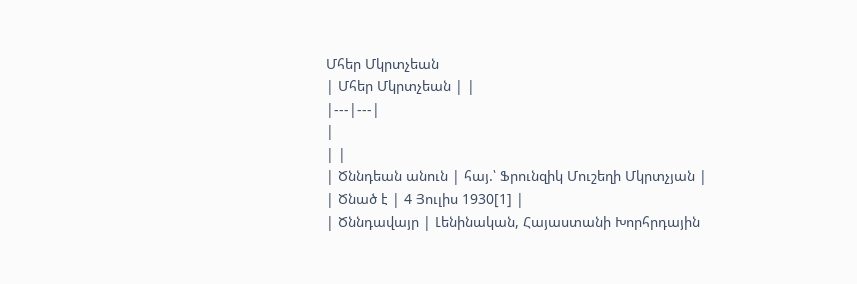Մհեր Մկրտչեան
| Մհեր Մկրտչեան | |
|---|---|
|
| |
| Ծննդեան անուն | հայ.՝ Ֆրունզիկ Մուշեղի Մկրտչյան |
| Ծնած է | 4 Յուլիս 1930[1] |
| Ծննդավայր | Լենինական, Հայաստանի Խորհրդային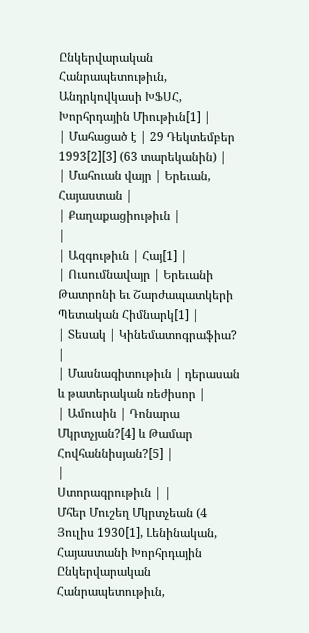Ընկերվարական Հանրապետութիւն, Անդրկովկասի ԽՖՍՀ, Խորհրդային Միութիւն[1] |
| Մահացած է | 29 Դեկտեմբեր 1993[2][3] (63 տարեկանին) |
| Մահուան վայր | Երեւան, Հայաստան |
| Քաղաքացիութիւն |
|
| Ազգութիւն | Հայ[1] |
| Ուսումնավայր | Երեւանի Թատրոնի եւ Շարժապատկերի Պետական Հիմնարկ[1] |
| Տեսակ | Կինեմատոգրաֆիա? |
| Մասնագիտութիւն | դերասան և թատերական ռեժիսոր |
| Ամուսին | Դոնարա Մկրտչյան?[4] և Թամար Հովհաննիսյան?[5] |
|
Ստորագրութիւն | |
Մհեր Մուշեղ Մկրտչեան (4 Յուլիս 1930[1], Լենինական, Հայաստանի Խորհրդային Ընկերվարական Հանրապետութիւն,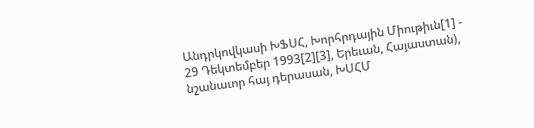Անդրկովկասի ԽՖՍՀ, Խորհրդային Միութիւն[1] - 29 Դեկտեմբեր 1993[2][3], Երեւան, Հայաստան), նշանաւոր հայ դերասան, ԽՍՀՄ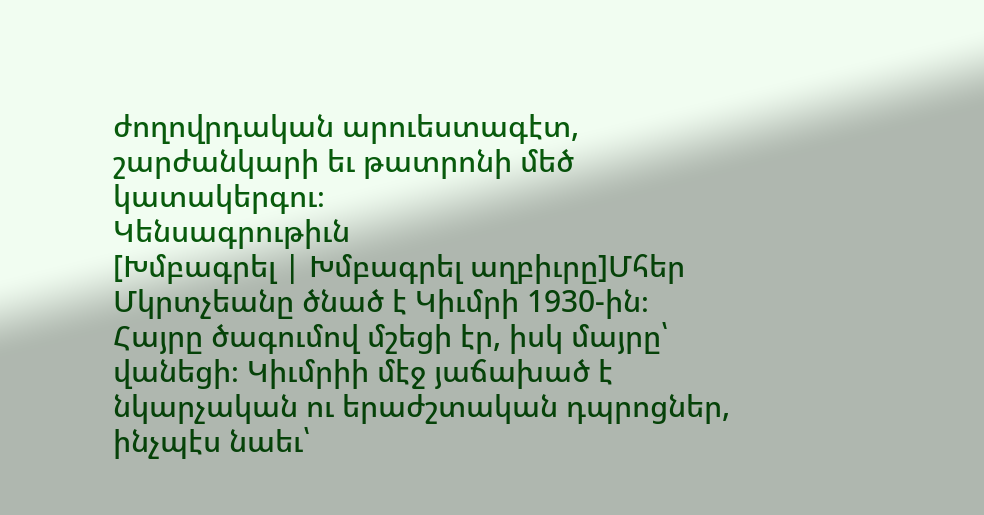ժողովրդական արուեստագէտ, շարժանկարի եւ թատրոնի մեծ կատակերգու։
Կենսագրութիւն
[Խմբագրել | Խմբագրել աղբիւրը]Մհեր Մկրտչեանը ծնած է Կիւմրի 1930-ին։ Հայրը ծագումով մշեցի էր, իսկ մայրը՝ վանեցի։ Կիւմրիի մէջ յաճախած է նկարչական ու երաժշտական դպրոցներ, ինչպէս նաեւ՝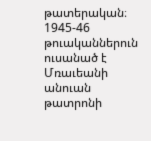թատերական։ 1945-46 թուականներուն ուսանած է Մռաւեանի անուան թատրոնի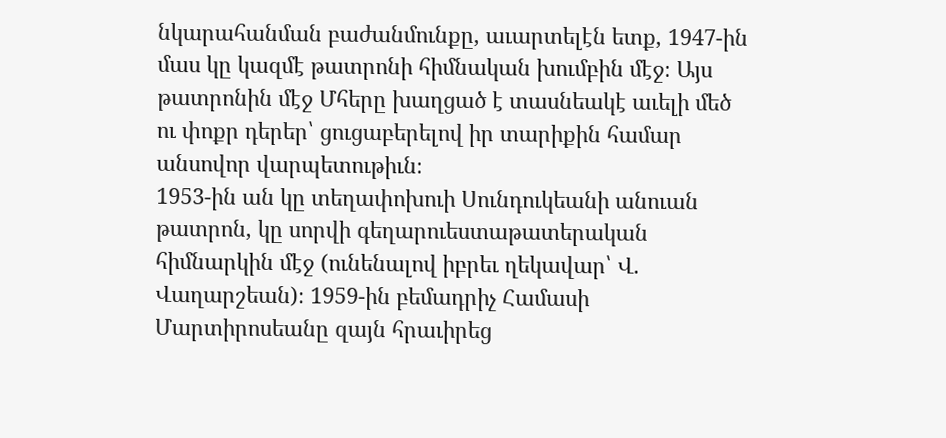նկարահանման բաժանմունքը, աւարտելէն ետք, 1947-ին մաս կը կազմէ թատրոնի հիմնական խումբին մէջ։ Այս թատրոնին մէջ Մհերը խաղցած է տասնեակէ աւելի մեծ ու փոքր դերեր՝ ցուցաբերելով իր տարիքին համար անսովոր վարպետութիւն։
1953-ին ան կը տեղափոխուի Սունդուկեանի անուան թատրոն, կը սորվի գեղարուեստաթատերական հիմնարկին մէջ (ունենալով իբրեւ ղեկավար՝ Վ. Վաղարշեան)։ 1959-ին բեմադրիչ Համասի Մարտիրոսեանը զայն հրաւիրեց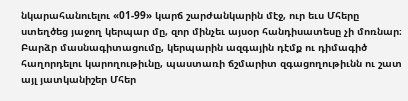նկարահանուելու «01-99» կարճ շարժանկարին մէջ, ուր եւս Մհերը ստեղծեց յաջող կերպար մը, զոր մինչեւ այսօր հանդիսատեսը չի մոռնար։
Բարձր մասնագիտացումը, կերպարին ազգային դէմք ու դիմագիծ հաղորդելու կարողութիւնը, պաստառի ճշմարիտ զգացողութիւնն ու շատ այլ յատկանիշեր Մհեր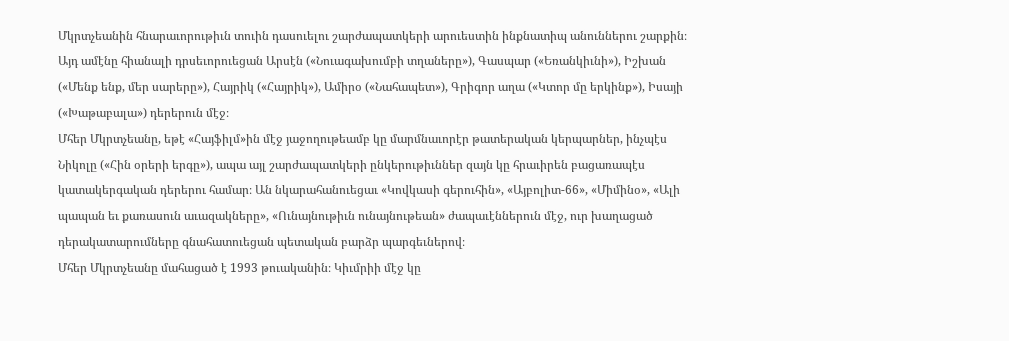Մկրտչեանին հնարաւորութիւն տուին դասուելու շարժապատկերի արուեստին ինքնատիպ անուններու շարքին։ Այդ ամէնը հիանալի դրսեւորուեցան Արսէն («Նուագախումբի տղաները»), Գասպար («Եռանկիւնի»), Իշխան («Մենք ենք, մեր սարերը»), Հայրիկ («Հայրիկ»), Ամիրօ («Նահապետ»), Գրիգոր աղա («Կտոր մը երկինք»), Իսայի («Խաթաբալա») դերերուն մէջ։
Մհեր Մկրտչեանը, եթէ «Հայֆիլմ»ին մէջ յաջողութեամբ կը մարմնաւորէր թատերական կերպարներ, ինչպէս Նիկոլը («Հին օրերի երգը»), ապա այլ շարժապատկերի ընկերութիւններ զայն կը հրաւիրեն բացառապէս կատակերգական դերերու համար։ Ան նկարահանուեցաւ «Կովկասի գերուհին», «Այբոլիտ-66», «Միմինօ», «Ալի պապան եւ քառասուն աւազակները», «Ունայնութիւն ունայնութեան» ժապաւէններուն մէջ, ուր խաղացած դերակատարումները գնահատուեցան պետական բարձր պարգեւներով։
Մհեր Մկրտչեանը մահացած է 1993 թուականին։ Կիւմրիի մէջ կը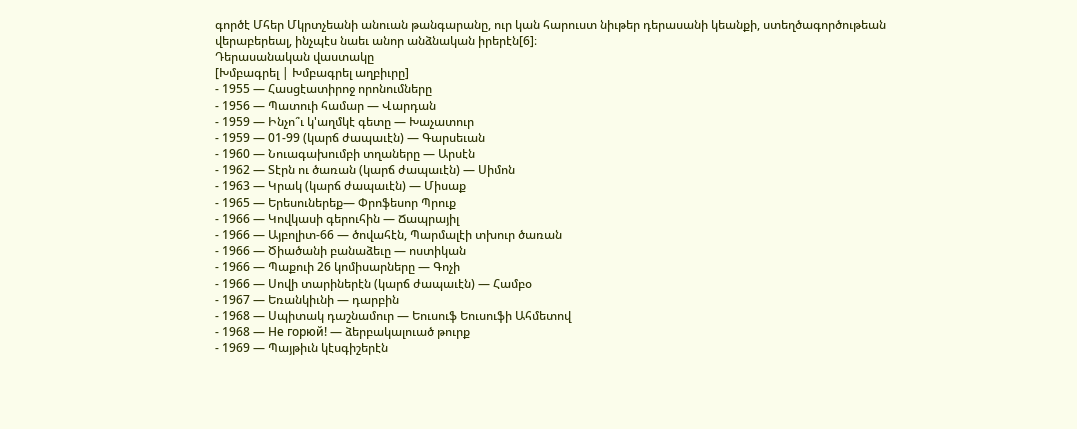գործէ Մհեր Մկրտչեանի անուան թանգարանը, ուր կան հարուստ նիւթեր դերասանի կեանքի, ստեղծագործութեան վերաբերեալ, ինչպէս նաեւ անոր անձնական իրերէն[6]։
Դերասանական վաստակը
[Խմբագրել | Խմբագրել աղբիւրը]
- 1955 — Հասցէատիրոջ որոնումները
- 1956 — Պատուի համար — Վարդան
- 1959 — Ինչո՞ւ կ'աղմկէ գետը — Խաչատուր
- 1959 — 01-99 (կարճ ժապաւէն) — Գարսեւան
- 1960 — Նուագախումբի տղաները — Արսէն
- 1962 — Տէրն ու ծառան (կարճ ժապաւէն) — Սիմոն
- 1963 — Կրակ (կարճ ժապաւէն) — Միսաք
- 1965 — Երեսուներեք— Փրոֆեսոր Պրուք
- 1966 — Կովկասի գերուհին — Ճապրայիլ
- 1966 — Այբոլիտ-66 — ծովահէն, Պարմալէի տխուր ծառան
- 1966 — Ծիածանի բանաձեւը — ոստիկան
- 1966 — Պաքուի 26 կոմիսարները — Գոչի
- 1966 — Սովի տարիներէն (կարճ ժապաւէն) — Համբօ
- 1967 — Եռանկիւնի — դարբին
- 1968 — Սպիտակ դաշնամուր — Եուսուֆ Եուսուֆի Ահմետով
- 1968 — Не горюй! — ձերբակալուած թուրք
- 1969 — Պայթիւն կէսգիշերէն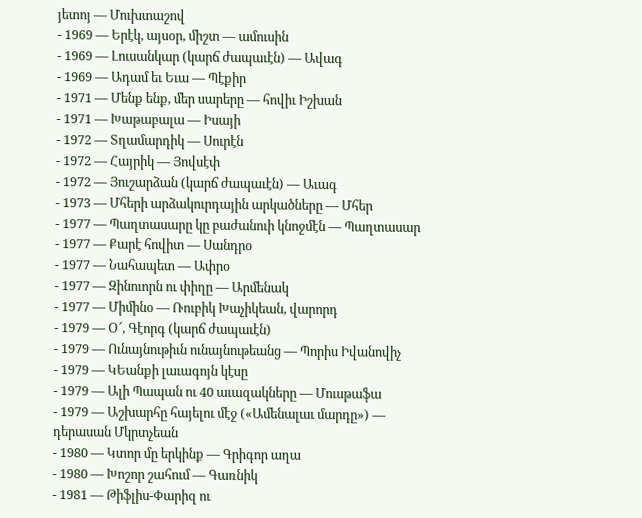յետոյ — Մուխտաշով
- 1969 — Երէկ, այսօր, միշտ — ամուսին
- 1969 — Լուսանկար (կարճ ժապաւէն) — Ավագ
- 1969 — Ադամ եւ Եւա — Պէքիր
- 1971 — Մենք ենք, մեր սարերը — հովիւ Իշխան
- 1971 — Խաթաբալա — Իսայի
- 1972 — Տղամարդիկ — Սուրէն
- 1972 — Հայրիկ — Յովսէփ
- 1972 — Յուշարձան (կարճ ժապաւէն) — Աւագ
- 1973 — Մհերի արձակուրդային արկածները — Մհեր
- 1977 — Պաղտասարը կը բաժանուի կնոջմէն — Պաղտասար
- 1977 — Քարէ հովիտ — Սանդրօ
- 1977 — Նահապետ — Ափրօ
- 1977 — Զինուորն ու փիղը — Արմենակ
- 1977 — Միմինօ — Ռուբիկ Խաչիկեան, վարորդ
- 1979 — Օ՜, Գէորգ (կարճ ժապաւէն)
- 1979 — Ունայնութիւն ունայնութեանց — Պորիս Իվանովիչ
- 1979 — ԿԵանքի լաւագոյն կէսը
- 1979 — Ալի Պապան ու 40 աւազակները — Մուսթաֆա
- 1979 — Աշխարհը հայելու մէջ («Ամենալաւ մարդը») — դերասան Մկրտչեան
- 1980 — Կտոր մը երկինք — Գրիգոր աղա
- 1980 — Խոշոր շահում — Գառնիկ
- 1981 — Թիֆլիս-Փարիզ ու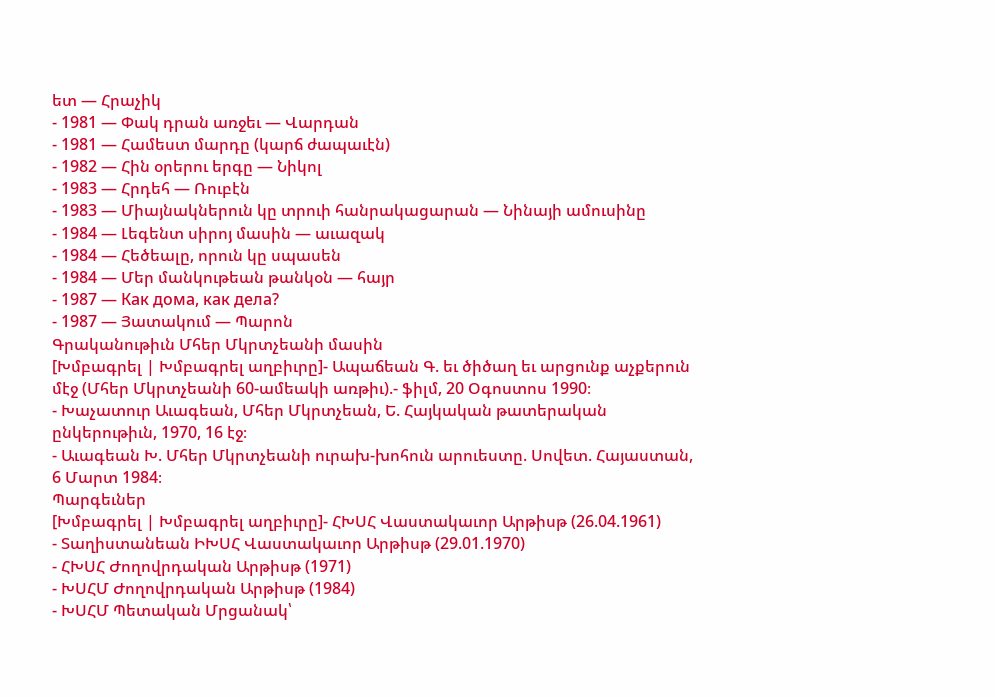ետ — Հրաչիկ
- 1981 — Փակ դրան առջեւ — Վարդան
- 1981 — Համեստ մարդը (կարճ ժապաւէն)
- 1982 — Հին օրերու երգը — Նիկոլ
- 1983 — Հրդեհ — Ռուբէն
- 1983 — Միայնակներուն կը տրուի հանրակացարան — Նինայի ամուսինը
- 1984 — Լեգենտ սիրոյ մասին — աւազակ
- 1984 — Հեծեալը, որուն կը սպասեն
- 1984 — Մեր մանկութեան թանկօն — հայր
- 1987 — Как дома, как дела?
- 1987 — Յատակում — Պարոն
Գրականութիւն Մհեր Մկրտչեանի մասին
[Խմբագրել | Խմբագրել աղբիւրը]- Ապաճեան Գ. եւ ծիծաղ եւ արցունք աչքերուն մէջ (Մհեր Մկրտչեանի 60-ամեակի առթիւ).- ֆիլմ, 20 Օգոստոս 1990։
- Խաչատուր Աւագեան, Մհեր Մկրտչեան, Ե. Հայկական թատերական ընկերութիւն, 1970, 16 էջ։
- Աւագեան Խ. Մհեր Մկրտչեանի ուրախ-խոհուն արուեստը. Սովետ. Հայաստան, 6 Մարտ 1984։
Պարգեւներ
[Խմբագրել | Խմբագրել աղբիւրը]- ՀԽՍՀ Վաստակաւոր Արթիսթ (26.04.1961)
- Տաղիստանեան ԻԽՍՀ Վաստակաւոր Արթիսթ (29.01.1970)
- ՀԽՍՀ Ժողովրդական Արթիսթ (1971)
- ԽՍՀՄ Ժողովրդական Արթիսթ (1984)
- ԽՍՀՄ Պետական Մրցանակ՝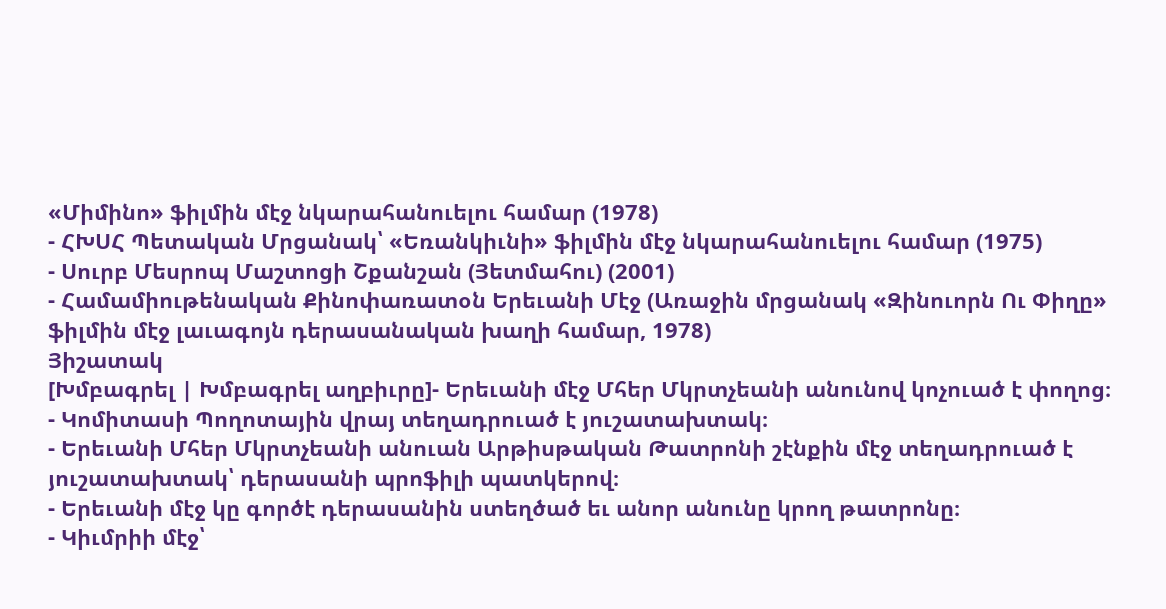«Միմինո» ֆիլմին մէջ նկարահանուելու համար (1978)
- ՀԽՍՀ Պետական Մրցանակ՝ «Եռանկիւնի» ֆիլմին մէջ նկարահանուելու համար (1975)
- Սուրբ Մեսրոպ Մաշտոցի Շքանշան (Յետմահու) (2001)
- Համամիութենական Քինոփառատօն Երեւանի Մէջ (Առաջին մրցանակ «Զինուորն Ու Փիղը» ֆիլմին մէջ լաւագոյն դերասանական խաղի համար, 1978)
Յիշատակ
[Խմբագրել | Խմբագրել աղբիւրը]- Երեւանի մէջ Մհեր Մկրտչեանի անունով կոչուած է փողոց։
- Կոմիտասի Պողոտային վրայ տեղադրուած է յուշատախտակ։
- Երեւանի Մհեր Մկրտչեանի անուան Արթիսթական Թատրոնի շէնքին մէջ տեղադրուած է յուշատախտակ՝ դերասանի պրոֆիլի պատկերով։
- Երեւանի մէջ կը գործէ դերասանին ստեղծած եւ անոր անունը կրող թատրոնը։
- Կիւմրիի մէջ՝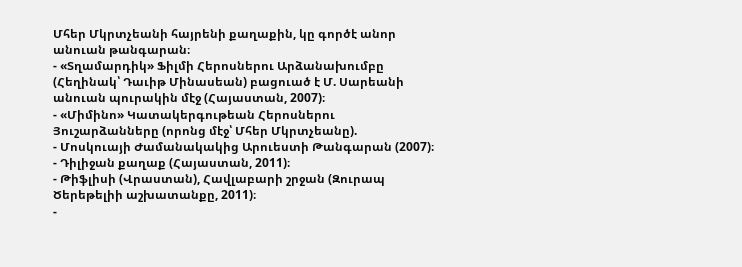Մհեր Մկրտչեանի հայրենի քաղաքին, կը գործէ անոր անուան թանգարան։
- «Տղամարդիկ» Ֆիլմի Հերոսներու Արձանախումբը (Հեղինակ՝ Դաւիթ Մինասեան) բացուած է Մ. Սարեանի անուան պուրակին մէջ (Հայաստան, 2007)։
- «Միմինո» Կատակերգութեան Հերոսներու Յուշարձանները (որոնց մէջ՝ Մհեր Մկրտչեանը).
- Մոսկուայի Ժամանակակից Արուեստի Թանգարան (2007)։
- Դիլիջան քաղաք (Հայաստան, 2011)։
- Թիֆլիսի (Վրաստան), Հավլաբարի շրջան (Զուրապ Ծերեթելիի աշխատանքը, 2011)։
-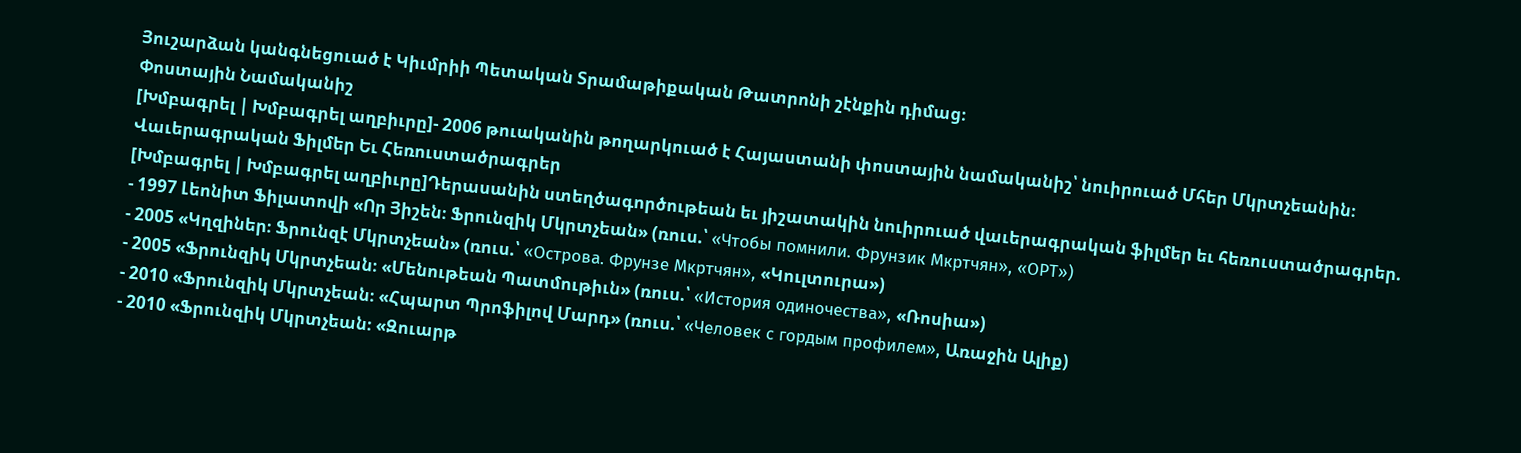Յուշարձան կանգնեցուած է Կիւմրիի Պետական Տրամաթիքական Թատրոնի շէնքին դիմաց։
Փոստային Նամականիշ
[Խմբագրել | Խմբագրել աղբիւրը]- 2006 թուականին թողարկուած է Հայաստանի փոստային նամականիշ՝ նուիրուած Մհեր Մկրտչեանին։
Վաւերագրական Ֆիլմեր Եւ Հեռուստածրագրեր
[Խմբագրել | Խմբագրել աղբիւրը]Դերասանին ստեղծագործութեան եւ յիշատակին նուիրուած վաւերագրական ֆիլմեր եւ հեռուստածրագրեր.
- 1997 Լեոնիտ Ֆիլատովի «Որ Յիշեն։ Ֆրունզիկ Մկրտչեան» (ռուս.՝ «Чтобы помнили. Фрунзик Мкртчян», «ОРТ»)
- 2005 «Կղզիներ։ Ֆրունզէ Մկրտչեան» (ռուս.՝ «Острова. Фрунзе Мкртчян», «Կուլտուրա»)
- 2005 «Ֆրունզիկ Մկրտչեան։ «Մենութեան Պատմութիւն» (ռուս.՝ «История одиночества», «Ռոսիա»)
- 2010 «Ֆրունզիկ Մկրտչեան։ «Հպարտ Պրոֆիլով Մարդ» (ռուս.՝ «Человек с гордым профилем», Առաջին Ալիք)
- 2010 «Ֆրունզիկ Մկրտչեան։ «Զուարթ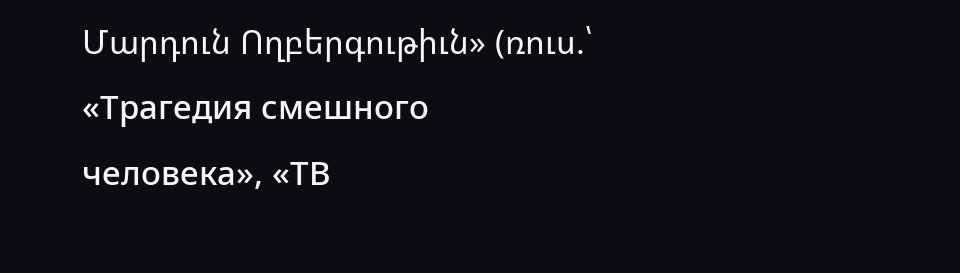Մարդուն Ողբերգութիւն» (ռուս.՝ «Трагедия смешного человека», «ТВ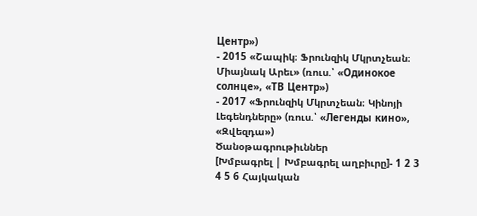Центр»)
- 2015 «Շապիկ։ Ֆրունզիկ Մկրտչեան։ Միայնակ Արեւ» (ռուս.՝ «Одинокое солнце», «ТВ Центр»)
- 2017 «Ֆրունզիկ Մկրտչեան։ Կինոյի Լեգենդները» (ռուս.՝ «Легенды кино», «Զվեզդա»)
Ծանօթագրութիւններ
[Խմբագրել | Խմբագրել աղբիւրը]- 1 2 3 4 5 6 Հայկական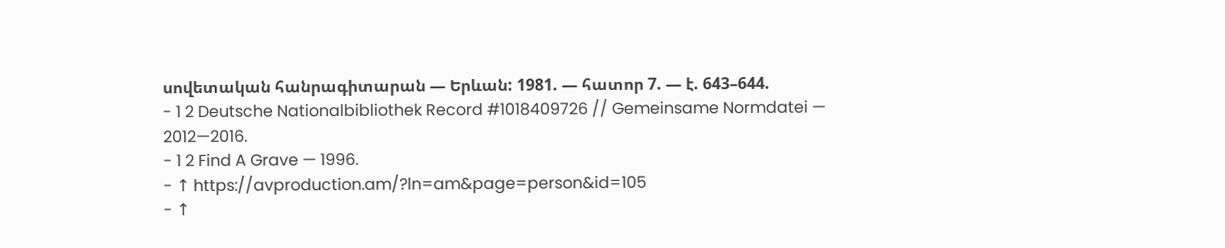սովետական հանրագիտարան — Երևան: 1981. — հատոր 7. — է. 643–644.
- 1 2 Deutsche Nationalbibliothek Record #1018409726 // Gemeinsame Normdatei — 2012—2016.
- 1 2 Find A Grave — 1996.
- ↑ https://avproduction.am/?ln=am&page=person&id=105
- ↑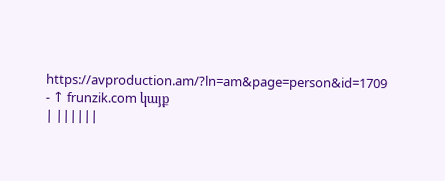https://avproduction.am/?ln=am&page=person&id=1709
- ↑ frunzik.com կայք
| ||||||